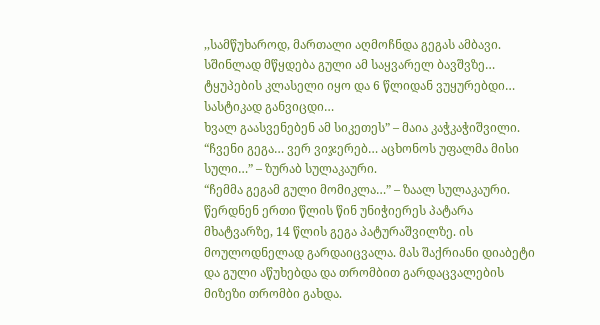,,სამწუხაროდ, მართალი აღმოჩნდა გეგას ამბავი. სშინლად მწყდება გული ამ საყვარელ ბავშვზე… ტყუპების კლასელი იყო და 6 წლიდან ვუყურებდი… სასტიკად განვიცდი…
ხვალ გაასვენებენ ამ სიკეთეს” – მაია კაჭკაჭიშვილი.
“ჩვენი გეგა… ვერ ვიჯერებ… აცხონოს უფალმა მისი სული…” – ზურაბ სულაკაური.
“ჩემმა გეგამ გული მომიკლა…” – ზაალ სულაკაური.
წერდნენ ერთი წლის წინ უნიჭიერეს პატარა მხატვარზე, 14 წლის გეგა პატურაშვილზე. ის მოულოდნელად გარდაიცვალა. მას შაქრიანი დიაბეტი და გული აწუხებდა და თრომბით გარდაცვალების მიზეზი თრომბი გახდა.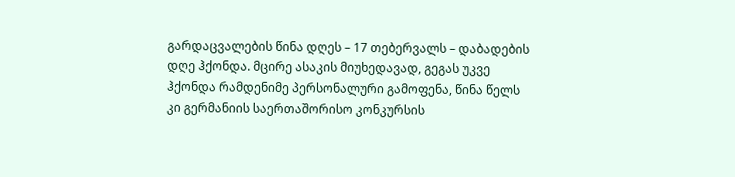გარდაცვალების წინა დღეს – 17 თებერვალს – დაბადების დღე ჰქონდა. მცირე ასაკის მიუხედავად, გეგას უკვე ჰქონდა რამდენიმე პერსონალური გამოფენა, წინა წელს კი გერმანიის საერთაშორისო კონკურსის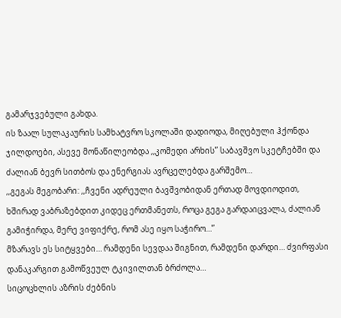გამარჯვებული გახდა.
ის ზაალ სულაკაურის სამხატვრო სკოლაში დადიოდა, მიღებული ჰქონდა ჯილდოები, ასევე მონაწილეობდა ,,კომედი არხის” საბავშვო სკეტჩებში და ძალიან ბევრ სითბოს და ენერგიას ავრცელებდა გარშემო…
,,გეგას მეგობარი: ,,ჩვენი ადრეული ბავშვობიდან ერთად მოვდიოდით, ხშირად ვაბრაზებდით კიდეც ერთმანეთს, როცა გეგა გარდაიცვალა, ძალიან გამიჭირდა, მერე ვიფიქრე, რომ ასე იყო საჭირო…”
მზარავს ეს სიტყვები… რამდენი სევდაა შიგნით, რამდენი დარდი… ძვირფასი დანაკარგით გამოწვეულ ტკივილთან ბრძოლა…
სიცოცხლის აზრის ძებნის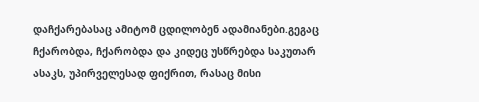დაჩქარებასაც ამიტომ ცდილობენ ადამიანები.გეგაც ჩქარობდა, ჩქარობდა და კიდეც უსწრებდა საკუთარ ასაკს, უპირველესად ფიქრით, რასაც მისი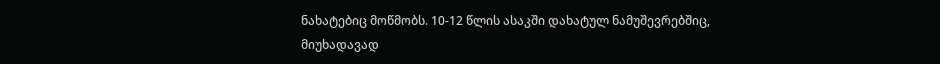ნახატებიც მოწმობს. 10-12 წლის ასაკში დახატულ ნამუშევრებშიც, მიუხადავად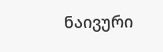ნაივური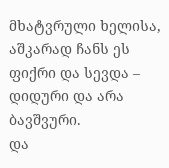მხატვრული ხელისა, აშკარად ჩანს ეს ფიქრი და სევდა – დიდური და არა ბავშვური.
და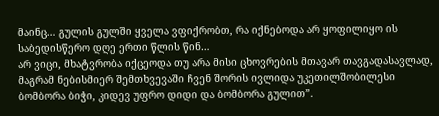მაინც… გულის გულში ყველა ვფიქრობთ, რა იქნებოდა არ ყოფილიყო ის საბედისწერო დღე ერთი წლის წინ…
არ ვიცი, მხატვრობა იქცეოდა თუ არა მისი ცხოვრების მთავარ თავგადასავლად, მაგრამ ნებისმიერ შემთხვევაში ჩვენ შორის ივლიდა უკეთილშობილესი ბომბორა ბიჭი, კიდევ უფრო დიდი და ბომბორა გულით”.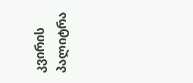კვირის პალიტრა